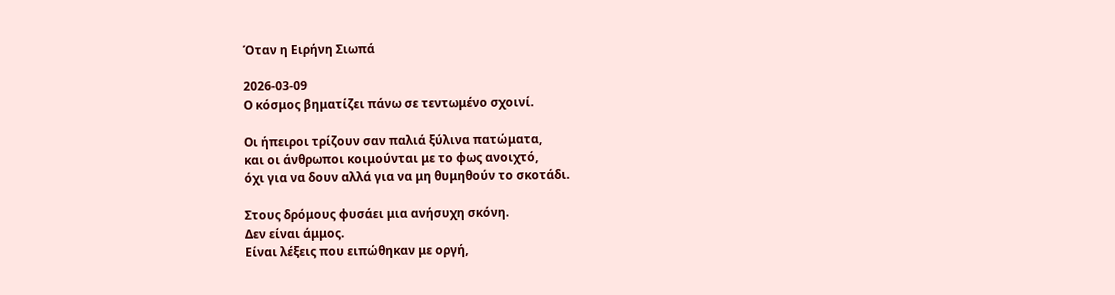Όταν η Ειρήνη Σιωπά

2026-03-09
Ο κόσμος βηματίζει πάνω σε τεντωμένο σχοινί.

Οι ήπειροι τρίζουν σαν παλιά ξύλινα πατώματα,
και οι άνθρωποι κοιμούνται με το φως ανοιχτό,
όχι για να δουν αλλά για να μη θυμηθούν το σκοτάδι.

Στους δρόμους φυσάει μια ανήσυχη σκόνη.
Δεν είναι άμμος.
Είναι λέξεις που ειπώθηκαν με οργή,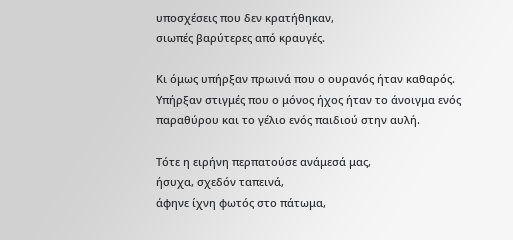υποσχέσεις που δεν κρατήθηκαν,
σιωπές βαρύτερες από κραυγές.

Κι όμως υπήρξαν πρωινά που ο ουρανός ήταν καθαρός.
Υπήρξαν στιγμές που ο μόνος ήχος ήταν το άνοιγμα ενός παραθύρου και το γέλιο ενός παιδιού στην αυλή.

Τότε η ειρήνη περπατούσε ανάμεσά μας,
ήσυχα, σχεδόν ταπεινά,
άφηνε ίχνη φωτός στο πάτωμα,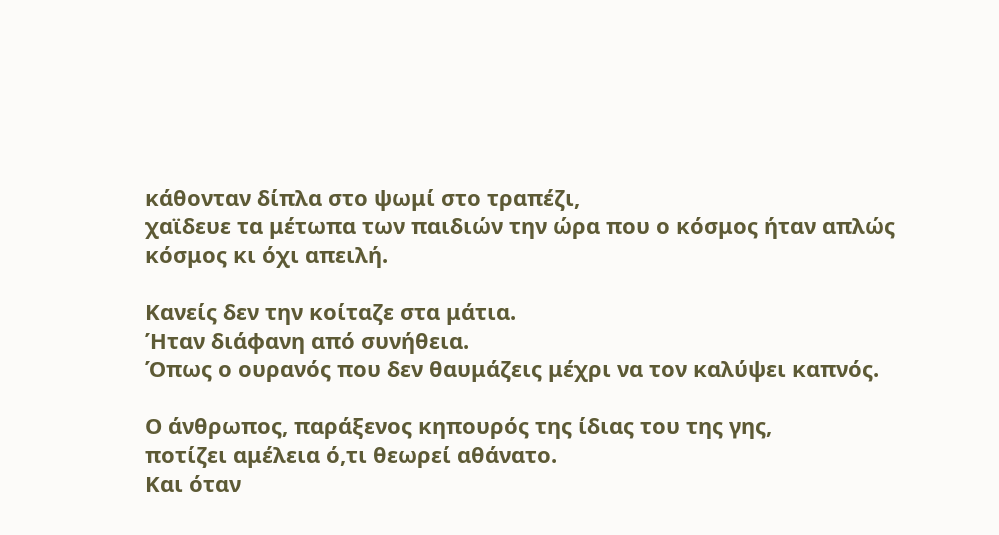κάθονταν δίπλα στο ψωμί στο τραπέζι,
χαϊδευε τα μέτωπα των παιδιών την ώρα που ο κόσμος ήταν απλώς κόσμος κι όχι απειλή.

Κανείς δεν την κοίταζε στα μάτια.
Ήταν διάφανη από συνήθεια.
Όπως ο ουρανός που δεν θαυμάζεις μέχρι να τον καλύψει καπνός.

Ο άνθρωπος, παράξενος κηπουρός της ίδιας του της γης,
ποτίζει αμέλεια ό,τι θεωρεί αθάνατο.
Και όταν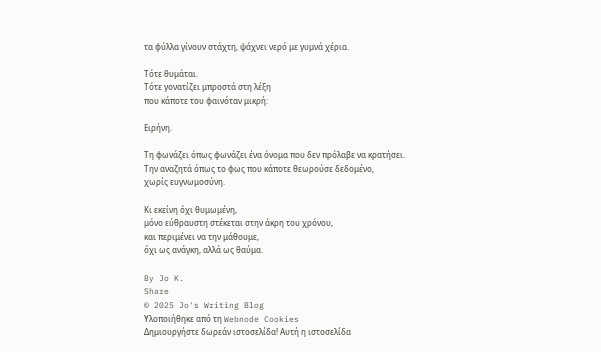τα φύλλα γίνουν στάχτη, ψάχνει νερό με γυμνά χέρια.

Τότε θυμάται.
Τότε γονατίζει μπροστά στη λέξη
που κάποτε του φαινόταν μικρή:

Ειρήνη.

Τη φωνάζει όπως φωνάζει ένα όνομα που δεν πρόλαβε να κρατήσει.
Την αναζητά όπως το φως που κάποτε θεωρούσε δεδομένο,
χωρίς ευγνωμοσύνη.

Κι εκείνη όχι θυμωμένη,
μόνο εύθραυστη στέκεται στην άκρη του χρόνου,
και περιμένει να την μάθουμε,
όχι ως ανάγκη, αλλά ως θαύμα.

By Jo K.
Share
© 2025 Jo's Writing Blog
Υλοποιήθηκε από τη Webnode Cookies
Δημιουργήστε δωρεάν ιστοσελίδα! Αυτή η ιστοσελίδα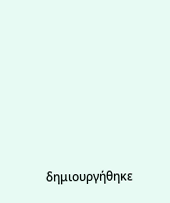δημιουργήθηκε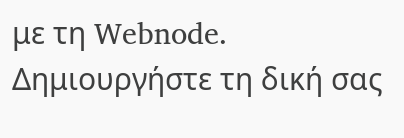με τη Webnode. Δημιουργήστε τη δική σας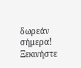δωρεάν σήμερα! Ξεκινήστε